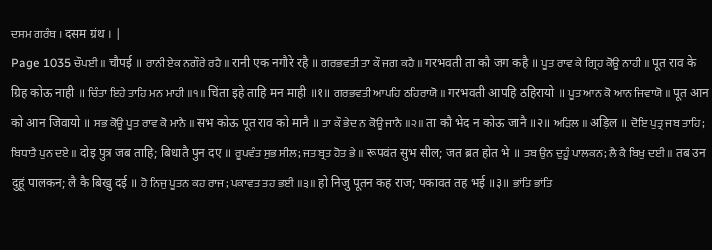ਦਸਮ ਗਰੰਥ । दसम ग्रंथ । |
Page 1035 ਚੌਪਈ ॥ चौपई ॥ ਰਾਨੀ ਏਕ ਨਗੌਰੇ ਰਹੈ ॥ रानी एक नगौरे रहै ॥ ਗਰਭਵਤੀ ਤਾ ਕੌ ਜਗ ਕਹੈ ॥ गरभवती ता कौ जग कहै ॥ ਪੂਤ ਰਾਵ ਕੇ ਗ੍ਰਿਹ ਕੋਊ ਨਾਹੀ ॥ पूत राव के ग्रिह कोऊ नाही ॥ ਚਿੰਤਾ ਇਹੇ ਤਾਹਿ ਮਨ ਮਾਹੀ ॥੧॥ चिंता इहे ताहि मन माही ॥१॥ ਗਰਭਵਤੀ ਆਪਹਿ ਠਹਿਰਾਯੋ ॥ गरभवती आपहि ठहिरायो ॥ ਪੂਤ ਆਨ ਕੋ ਆਨ ਜਿਵਾਯੋ ॥ पूत आन को आन जिवायो ॥ ਸਭ ਕੋਊ ਪੂਤ ਰਾਵ ਕੋ ਮਾਨੈ ॥ सभ कोऊ पूत राव को मानै ॥ ਤਾ ਕੌ ਭੇਦ ਨ ਕੋਊ ਜਾਨੈ ॥੨॥ ता कौ भेद न कोऊ जानै ॥२॥ ਅੜਿਲ ॥ अड़िल ॥ ਦੋਇ ਪੁਤ੍ਰ ਜਬ ਤਾਹਿ; ਬਿਧਾਤੈ ਪੁਨ ਦਏ ॥ दोइ पुत्र जब ताहि; बिधातै पुन दए ॥ ਰੂਪਵੰਤ ਸੁਭ ਸੀਲ; ਜਤ ਬ੍ਰਤ ਹੋਤ ਭੇ ॥ रूपवंत सुभ सील; जत ब्रत होत भे ॥ ਤਬ ਉਨ ਦੁਹੂੰ ਪਾਲਕਨ; ਲੈ ਕੈ ਬਿਖੁ ਦਈ ॥ तब उन दुहूं पालकन; लै कै बिखु दई ॥ ਹੋ ਨਿਜੁ ਪੂਤਨ ਕਹ ਰਾਜ; ਪਕਾਵਤ ਤਹ ਭਈ ॥੩॥ हो निजु पूतन कह राज; पकावत तह भई ॥३॥ ਭਾਂਤਿ ਭਾਂਤਿ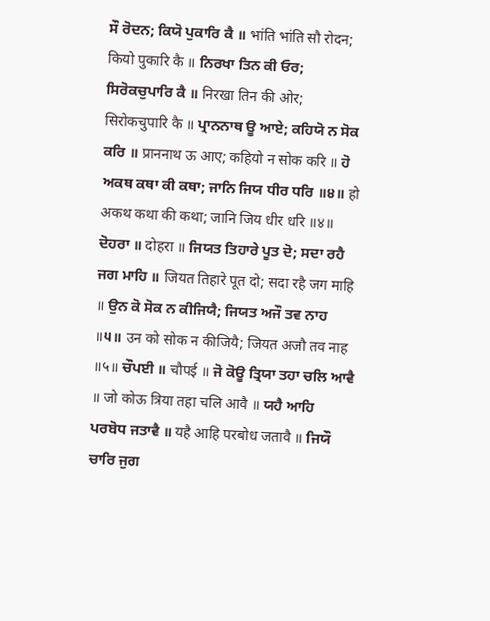ਸੌ ਰੋਦਨ; ਕਿਯੋ ਪੁਕਾਰਿ ਕੈ ॥ भांति भांति सौ रोदन; कियो पुकारि कै ॥ ਨਿਰਖਾ ਤਿਨ ਕੀ ਓਰ; ਸਿਰੋਕਚੁਪਾਰਿ ਕੈ ॥ निरखा तिन की ओर; सिरोकचुपारि कै ॥ ਪ੍ਰਾਨਨਾਥ ਊ ਆਏ; ਕਹਿਯੋ ਨ ਸੋਕ ਕਰਿ ॥ प्राननाथ ऊ आए; कहियो न सोक करि ॥ ਹੋ ਅਕਥ ਕਥਾ ਕੀ ਕਥਾ; ਜਾਨਿ ਜਿਯ ਧੀਰ ਧਰਿ ॥੪॥ हो अकथ कथा की कथा; जानि जिय धीर धरि ॥४॥ ਦੋਹਰਾ ॥ दोहरा ॥ ਜਿਯਤ ਤਿਹਾਰੇ ਪੂਤ ਦੋ; ਸਦਾ ਰਹੈ ਜਗ ਮਾਹਿ ॥ जियत तिहारे पूत दो; सदा रहै जग माहि ॥ ਉਨ ਕੋ ਸੋਕ ਨ ਕੀਜਿਯੈ; ਜਿਯਤ ਅਜੌ ਤਵ ਨਾਹ ॥੫॥ उन को सोक न कीजियै; जियत अजौ तव नाह ॥५॥ ਚੌਪਈ ॥ चौपई ॥ ਜੋ ਕੋਊ ਤ੍ਰਿਯਾ ਤਹਾ ਚਲਿ ਆਵੈ ॥ जो कोऊ त्रिया तहा चलि आवै ॥ ਯਹੈ ਆਹਿ ਪਰਬੋਧ ਜਤਾਵੈ ॥ यहै आहि परबोध जतावै ॥ ਜਿਯੌ ਚਾਰਿ ਜੁਗ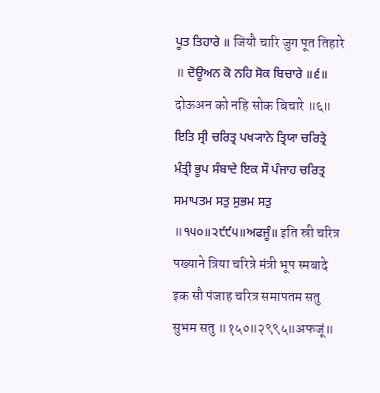ਪੂਤ ਤਿਹਾਰੇ ॥ जियौ चारि जुग पूत तिहारे ॥ ਦੋਊਅਨ ਕੋ ਨਹਿ ਸੋਕ ਬਿਚਾਰੇ ॥੬॥ दोऊअन को नहि सोक बिचारे ॥६॥ ਇਤਿ ਸ੍ਰੀ ਚਰਿਤ੍ਰ ਪਖ੍ਯਾਨੇ ਤ੍ਰਿਯਾ ਚਰਿਤ੍ਰੇ ਮੰਤ੍ਰੀ ਭੂਪ ਸੰਬਾਦੇ ਇਕ ਸੌ ਪੰਜਾਹ ਚਰਿਤ੍ਰ ਸਮਾਪਤਮ ਸਤੁ ਸੁਭਮ ਸਤੁ ॥੧੫੦॥੨੯੯੫॥ਅਫਜੂੰ॥ इति स्री चरित्र पख्याने त्रिया चरित्रे मंत्री भूप स्मबादे इक सौ पंजाह चरित्र समापतम सतु सुभम सतु ॥१५०॥२९९५॥अफजूं॥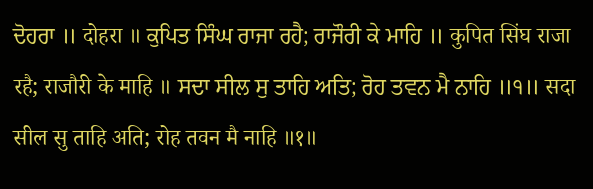ਦੋਹਰਾ ॥ दोहरा ॥ ਕੁਪਿਤ ਸਿੰਘ ਰਾਜਾ ਰਹੈ; ਰਾਜੌਰੀ ਕੇ ਮਾਹਿ ॥ कुपित सिंघ राजा रहै; राजौरी के माहि ॥ ਸਦਾ ਸੀਲ ਸੁ ਤਾਹਿ ਅਤਿ; ਰੋਹ ਤਵਨ ਮੈ ਨਾਹਿ ॥੧॥ सदा सील सु ताहि अति; रोह तवन मै नाहि ॥१॥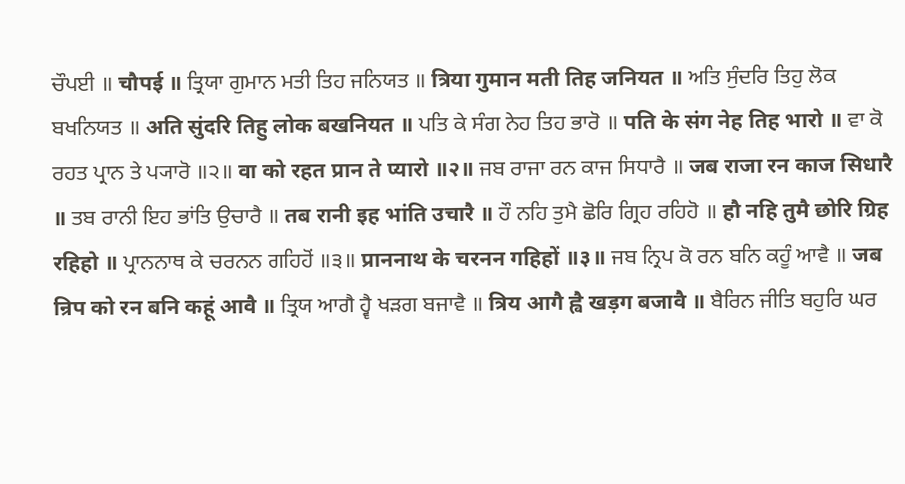ਚੌਪਈ ॥ चौपई ॥ ਤ੍ਰਿਯਾ ਗੁਮਾਨ ਮਤੀ ਤਿਹ ਜਨਿਯਤ ॥ त्रिया गुमान मती तिह जनियत ॥ ਅਤਿ ਸੁੰਦਰਿ ਤਿਹੁ ਲੋਕ ਬਖਨਿਯਤ ॥ अति सुंदरि तिहु लोक बखनियत ॥ ਪਤਿ ਕੇ ਸੰਗ ਨੇਹ ਤਿਹ ਭਾਰੋ ॥ पति के संग नेह तिह भारो ॥ ਵਾ ਕੋ ਰਹਤ ਪ੍ਰਾਨ ਤੇ ਪ੍ਯਾਰੋ ॥੨॥ वा को रहत प्रान ते प्यारो ॥२॥ ਜਬ ਰਾਜਾ ਰਨ ਕਾਜ ਸਿਧਾਰੈ ॥ जब राजा रन काज सिधारै ॥ ਤਬ ਰਾਨੀ ਇਹ ਭਾਂਤਿ ਉਚਾਰੈ ॥ तब रानी इह भांति उचारै ॥ ਹੌ ਨਹਿ ਤੁਮੈ ਛੋਰਿ ਗ੍ਰਿਹ ਰਹਿਹੋ ॥ हौ नहि तुमै छोरि ग्रिह रहिहो ॥ ਪ੍ਰਾਨਨਾਥ ਕੇ ਚਰਨਨ ਗਹਿਹੋਂ ॥੩॥ प्राननाथ के चरनन गहिहों ॥३॥ ਜਬ ਨ੍ਰਿਪ ਕੋ ਰਨ ਬਨਿ ਕਹੂੰ ਆਵੈ ॥ जब न्रिप को रन बनि कहूं आवै ॥ ਤ੍ਰਿਯ ਆਗੈ ਹ੍ਵੈ ਖੜਗ ਬਜਾਵੈ ॥ त्रिय आगै ह्वै खड़ग बजावै ॥ ਬੈਰਿਨ ਜੀਤਿ ਬਹੁਰਿ ਘਰ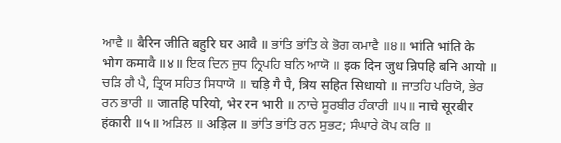ਆਵੈ ॥ बैरिन जीति बहुरि घर आवै ॥ ਭਾਂਤਿ ਭਾਂਤਿ ਕੇ ਭੋਗ ਕਮਾਵੈ ॥੪॥ भांति भांति के भोग कमावै ॥४॥ ਇਕ ਦਿਨ ਜੁਧ ਨ੍ਰਿਪਹਿ ਬਨਿ ਆਯੋ ॥ इक दिन जुध न्रिपहि बनि आयो ॥ ਚੜਿ ਗੈ ਪੈ, ਤ੍ਰਿਯ ਸਹਿਤ ਸਿਧਾਯੋ ॥ चड़ि गै पै, त्रिय सहित सिधायो ॥ ਜਾਤਹਿ ਪਰਿਯੋ, ਭੇਰ ਰਨ ਭਾਰੀ ॥ जातहि परियो, भेर रन भारी ॥ ਨਾਚੇ ਸੂਰਬੀਰ ਹੰਕਾਰੀ ॥੫॥ नाचे सूरबीर हंकारी ॥५॥ ਅੜਿਲ ॥ अड़िल ॥ ਭਾਂਤਿ ਭਾਂਤਿ ਰਨ ਸੁਭਟ; ਸੰਘਾਰੇ ਕੋਪ ਕਰਿ ॥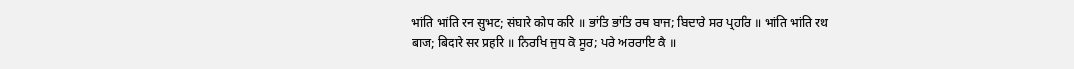भांति भांति रन सुभट; संघारे कोप करि ॥ ਭਾਂਤਿ ਭਾਂਤਿ ਰਥ ਬਾਜ; ਬਿਦਾਰੇ ਸਰ ਪ੍ਰਹਰਿ ॥ भांति भांति रथ बाज; बिदारे सर प्रहरि ॥ ਨਿਰਖਿ ਜੁਧ ਕੋ ਸੂਰ; ਪਰੇ ਅਰਰਾਇ ਕੈ ॥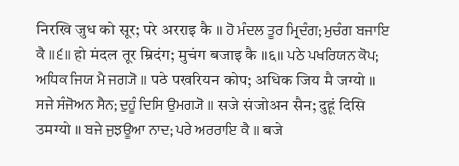निरखि जुध को सूर; परे अरराइ कै ॥ ਹੋ ਮੰਦਲ ਤੂਰ ਮ੍ਰਿਦੰਗ; ਮੁਚੰਗ ਬਜਾਇ ਕੈ ॥੬॥ हो मंदल तूर म्रिदंग; मुचंग बजाइ कै ॥६॥ ਪਠੇ ਪਖਰਿਯਨ ਕੋਪ; ਅਧਿਕ ਜਿਯ ਮੈ ਜਗ੍ਯੋ ॥ पठे पखरियन कोप; अधिक जिय मै जग्यो ॥ ਸਜੇ ਸੰਜੋਅਨ ਸੈਨ; ਦੁਹੂੰ ਦਿਸਿ ਉਮਗ੍ਯੋ ॥ सजे संजोअन सैन; दुहूं दिसि उमग्यो ॥ ਬਜੇ ਜੁਝਊਆ ਨਾਦ; ਪਰੇ ਅਰਰਾਇ ਕੈ ॥ बजे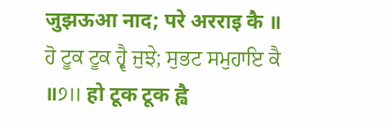जुझऊआ नाद; परे अरराइ कै ॥ ਹੋ ਟੂਕ ਟੂਕ ਹ੍ਵੈ ਜੁਝੇ; ਸੁਭਟ ਸਮੁਹਾਇ ਕੈ ॥੭॥ हो टूक टूक ह्वै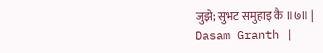जुझे; सुभट समुहाइ कै ॥७॥ |
Dasam Granth |